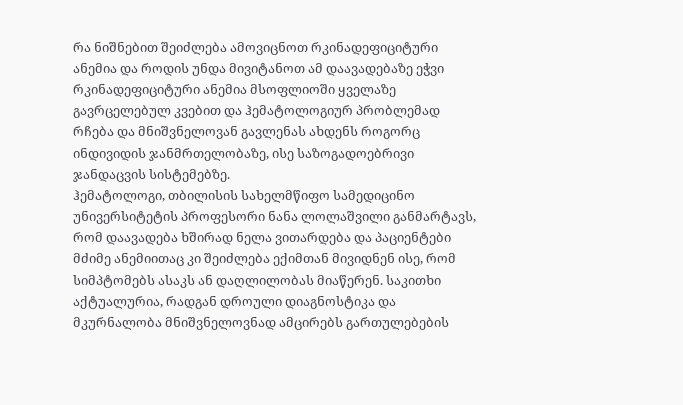რა ნიშნებით შეიძლება ამოვიცნოთ რკინადეფიციტური ანემია და როდის უნდა მივიტანოთ ამ დაავადებაზე ეჭვი
რკინადეფიციტური ანემია მსოფლიოში ყველაზე გავრცელებულ კვებით და ჰემატოლოგიურ პრობლემად რჩება და მნიშვნელოვან გავლენას ახდენს როგორც ინდივიდის ჯანმრთელობაზე, ისე საზოგადოებრივი ჯანდაცვის სისტემებზე.
ჰემატოლოგი, თბილისის სახელმწიფო სამედიცინო უნივერსიტეტის პროფესორი ნანა ლოლაშვილი განმარტავს, რომ დაავადება ხშირად ნელა ვითარდება და პაციენტები მძიმე ანემიითაც კი შეიძლება ექიმთან მივიდნენ ისე, რომ სიმპტომებს ასაკს ან დაღლილობას მიაწერენ. საკითხი აქტუალურია, რადგან დროული დიაგნოსტიკა და მკურნალობა მნიშვნელოვნად ამცირებს გართულებების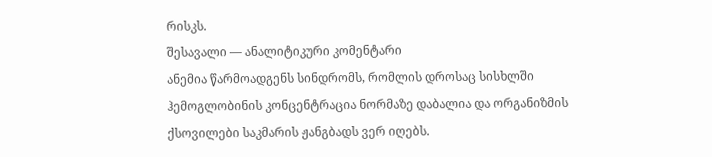რისკს.
შესავალი — ანალიტიკური კომენტარი
ანემია წარმოადგენს სინდრომს, რომლის დროსაც სისხლში ჰემოგლობინის კონცენტრაცია ნორმაზე დაბალია და ორგანიზმის ქსოვილები საკმარის ჟანგბადს ვერ იღებს.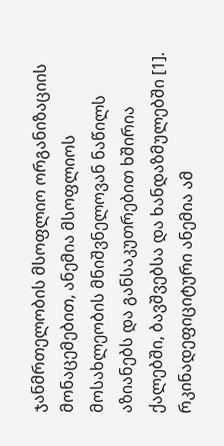ჯანმრთელობის მსოფლიო ორგანიზაციის მონაცემებით, ანემია მსოფლიოს მოსახლეობის მნიშვნელოვან ნაწილს აზიანებს და განსაკუთრებით ხშირია ქალებში, ბავშვებსა და ხანდაზმულებში [1]. რკინადეფიციტური ანემია ამ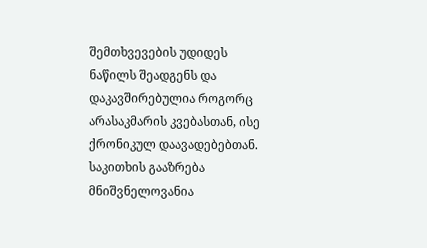შემთხვევების უდიდეს ნაწილს შეადგენს და დაკავშირებულია როგორც არასაკმარის კვებასთან, ისე ქრონიკულ დაავადებებთან. საკითხის გააზრება მნიშვნელოვანია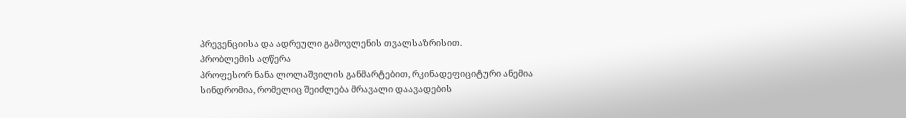პრევენციისა და ადრეული გამოვლენის თვალსაზრისით.
პრობლემის აღწერა
პროფესორ ნანა ლოლაშვილის განმარტებით, რკინადეფიციტური ანემია სინდრომია, რომელიც შეიძლება მრავალი დაავადების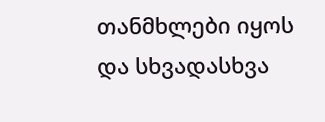თანმხლები იყოს და სხვადასხვა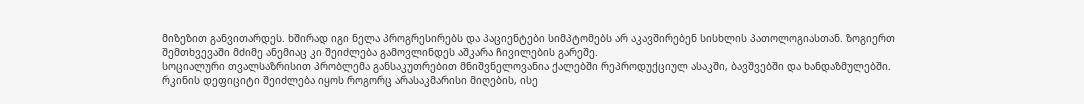მიზეზით განვითარდეს. ხშირად იგი ნელა პროგრესირებს და პაციენტები სიმპტომებს არ აკავშირებენ სისხლის პათოლოგიასთან. ზოგიერთ შემთხვევაში მძიმე ანემიაც კი შეიძლება გამოვლინდეს აშკარა ჩივილების გარეშე.
სოციალური თვალსაზრისით პრობლემა განსაკუთრებით მნიშვნელოვანია ქალებში რეპროდუქციულ ასაკში, ბავშვებში და ხანდაზმულებში. რკინის დეფიციტი შეიძლება იყოს როგორც არასაკმარისი მიღების, ისე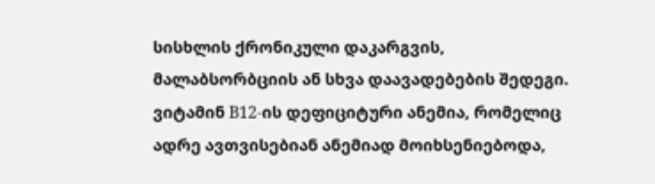სისხლის ქრონიკული დაკარგვის, მალაბსორბციის ან სხვა დაავადებების შედეგი. ვიტამინ B12-ის დეფიციტური ანემია, რომელიც ადრე ავთვისებიან ანემიად მოიხსენიებოდა,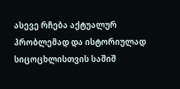ასევე რჩება აქტუალურ პრობლემად და ისტორიულად სიცოცხლისთვის საშიშ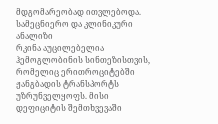მდგომარეობად ითვლებოდა.
სამეცნიერო და კლინიკური ანალიზი
რკინა აუცილებელია ჰემოგლობინის სინთეზისთვის, რომელიც ერითროციტებში ჟანგბადის ტრანსპორტს უზრუნველყოფს. მისი დეფიციტის შემთხვევაში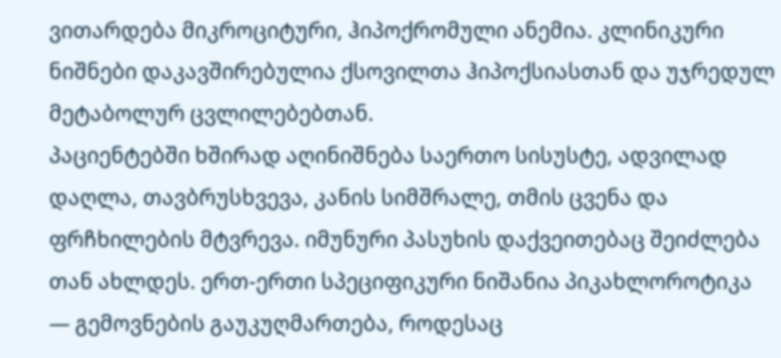ვითარდება მიკროციტური, ჰიპოქრომული ანემია. კლინიკური ნიშნები დაკავშირებულია ქსოვილთა ჰიპოქსიასთან და უჯრედულ მეტაბოლურ ცვლილებებთან.
პაციენტებში ხშირად აღინიშნება საერთო სისუსტე, ადვილად დაღლა, თავბრუსხვევა, კანის სიმშრალე, თმის ცვენა და ფრჩხილების მტვრევა. იმუნური პასუხის დაქვეითებაც შეიძლება თან ახლდეს. ერთ-ერთი სპეციფიკური ნიშანია პიკახლოროტიკა — გემოვნების გაუკუღმართება, როდესაც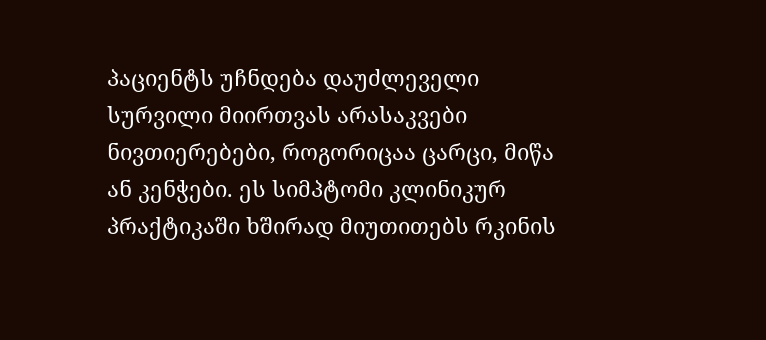პაციენტს უჩნდება დაუძლეველი სურვილი მიირთვას არასაკვები ნივთიერებები, როგორიცაა ცარცი, მიწა ან კენჭები. ეს სიმპტომი კლინიკურ პრაქტიკაში ხშირად მიუთითებს რკინის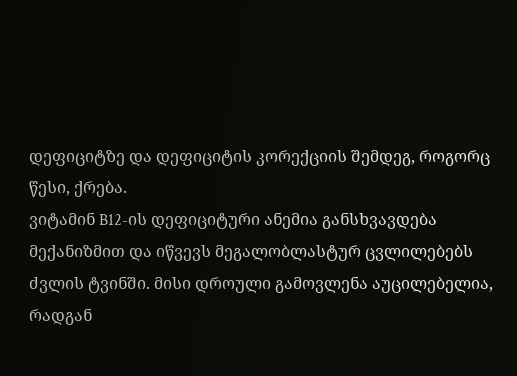დეფიციტზე და დეფიციტის კორექციის შემდეგ, როგორც წესი, ქრება.
ვიტამინ B12-ის დეფიციტური ანემია განსხვავდება მექანიზმით და იწვევს მეგალობლასტურ ცვლილებებს ძვლის ტვინში. მისი დროული გამოვლენა აუცილებელია, რადგან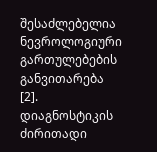შესაძლებელია ნევროლოგიური გართულებების განვითარება [2].
დიაგნოსტიკის ძირითადი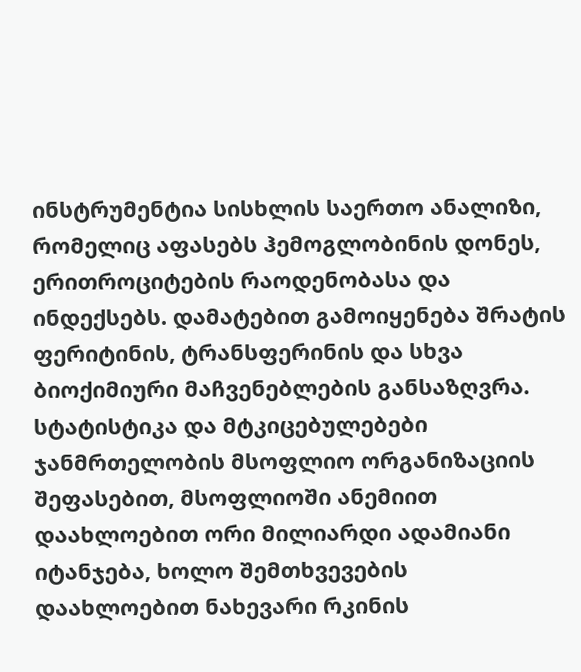ინსტრუმენტია სისხლის საერთო ანალიზი, რომელიც აფასებს ჰემოგლობინის დონეს, ერითროციტების რაოდენობასა და ინდექსებს. დამატებით გამოიყენება შრატის ფერიტინის, ტრანსფერინის და სხვა ბიოქიმიური მაჩვენებლების განსაზღვრა.
სტატისტიკა და მტკიცებულებები
ჯანმრთელობის მსოფლიო ორგანიზაციის შეფასებით, მსოფლიოში ანემიით დაახლოებით ორი მილიარდი ადამიანი იტანჯება, ხოლო შემთხვევების დაახლოებით ნახევარი რკინის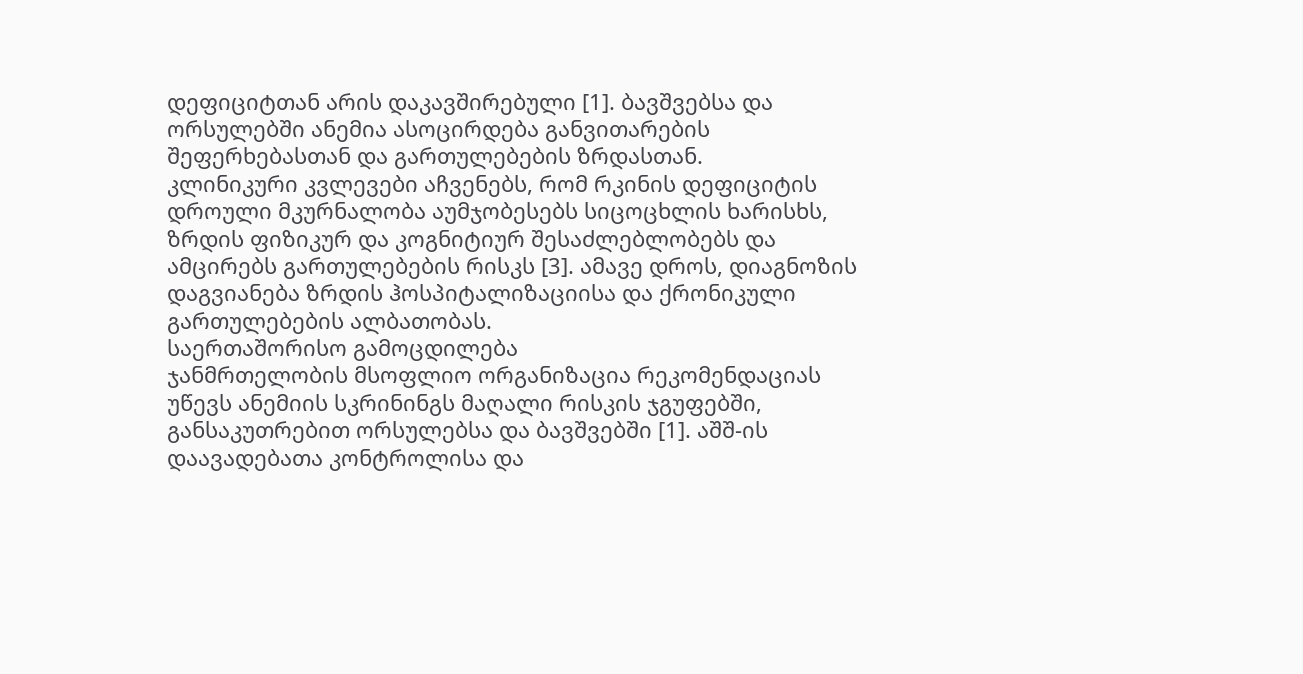დეფიციტთან არის დაკავშირებული [1]. ბავშვებსა და ორსულებში ანემია ასოცირდება განვითარების შეფერხებასთან და გართულებების ზრდასთან.
კლინიკური კვლევები აჩვენებს, რომ რკინის დეფიციტის დროული მკურნალობა აუმჯობესებს სიცოცხლის ხარისხს, ზრდის ფიზიკურ და კოგნიტიურ შესაძლებლობებს და ამცირებს გართულებების რისკს [3]. ამავე დროს, დიაგნოზის დაგვიანება ზრდის ჰოსპიტალიზაციისა და ქრონიკული გართულებების ალბათობას.
საერთაშორისო გამოცდილება
ჯანმრთელობის მსოფლიო ორგანიზაცია რეკომენდაციას უწევს ანემიის სკრინინგს მაღალი რისკის ჯგუფებში, განსაკუთრებით ორსულებსა და ბავშვებში [1]. აშშ-ის დაავადებათა კონტროლისა და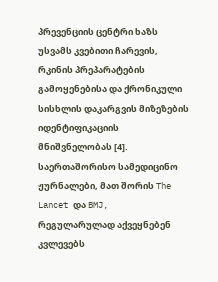პრევენციის ცენტრი ხაზს უსვამს კვებითი ჩარევის, რკინის პრეპარატების გამოყენებისა და ქრონიკული სისხლის დაკარგვის მიზეზების იდენტიფიკაციის მნიშვნელობას [4].
საერთაშორისო სამედიცინო ჟურნალები, მათ შორის The Lancet და BMJ, რეგულარულად აქვეყნებენ კვლევებს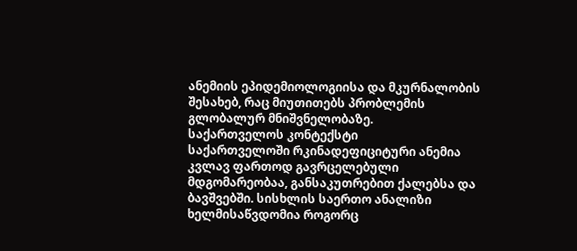ანემიის ეპიდემიოლოგიისა და მკურნალობის შესახებ, რაც მიუთითებს პრობლემის გლობალურ მნიშვნელობაზე.
საქართველოს კონტექსტი
საქართველოში რკინადეფიციტური ანემია კვლავ ფართოდ გავრცელებული მდგომარეობაა, განსაკუთრებით ქალებსა და ბავშვებში. სისხლის საერთო ანალიზი ხელმისაწვდომია როგორც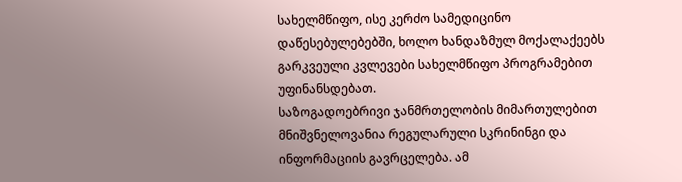სახელმწიფო, ისე კერძო სამედიცინო დაწესებულებებში, ხოლო ხანდაზმულ მოქალაქეებს გარკვეული კვლევები სახელმწიფო პროგრამებით უფინანსდებათ.
საზოგადოებრივი ჯანმრთელობის მიმართულებით მნიშვნელოვანია რეგულარული სკრინინგი და ინფორმაციის გავრცელება. ამ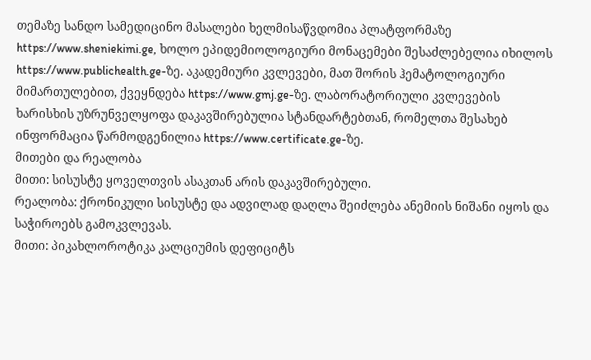თემაზე სანდო სამედიცინო მასალები ხელმისაწვდომია პლატფორმაზე https://www.sheniekimi.ge, ხოლო ეპიდემიოლოგიური მონაცემები შესაძლებელია იხილოს https://www.publichealth.ge-ზე. აკადემიური კვლევები, მათ შორის ჰემატოლოგიური მიმართულებით, ქვეყნდება https://www.gmj.ge-ზე. ლაბორატორიული კვლევების ხარისხის უზრუნველყოფა დაკავშირებულია სტანდარტებთან, რომელთა შესახებ ინფორმაცია წარმოდგენილია https://www.certificate.ge-ზე.
მითები და რეალობა
მითი: სისუსტე ყოველთვის ასაკთან არის დაკავშირებული.
რეალობა: ქრონიკული სისუსტე და ადვილად დაღლა შეიძლება ანემიის ნიშანი იყოს და საჭიროებს გამოკვლევას.
მითი: პიკახლოროტიკა კალციუმის დეფიციტს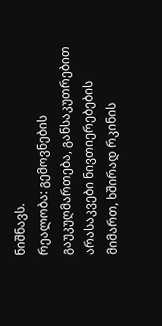ნიშნავს.
რეალობა: გემოვნების გაუკუღმართება, განსაკუთრებით არასაკვები ნივთიერებების მიმართ, ხშირად რკინის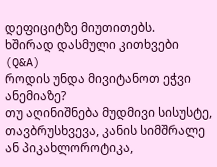დეფიციტზე მიუთითებს.
ხშირად დასმული კითხვები (Q&A)
როდის უნდა მივიტანოთ ეჭვი ანემიაზე?
თუ აღინიშნება მუდმივი სისუსტე, თავბრუსხვევა, კანის სიმშრალე ან პიკახლოროტიკა,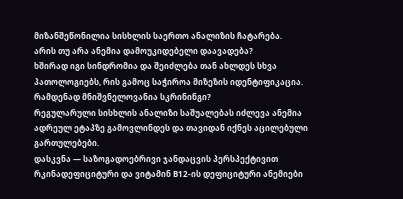მიზანშეწონილია სისხლის საერთო ანალიზის ჩატარება.
არის თუ არა ანემია დამოუკიდებელი დაავადება?
ხშირად იგი სინდრომია და შეიძლება თან ახლდეს სხვა პათოლოგიებს, რის გამოც საჭიროა მიზეზის იდენტიფიკაცია.
რამდენად მნიშვნელოვანია სკრინინგი?
რეგულარული სისხლის ანალიზი საშუალებას იძლევა ანემია ადრეულ ეტაპზე გამოვლინდეს და თავიდან იქნეს აცილებული გართულებები.
დასკვნა — საზოგადოებრივი ჯანდაცვის პერსპექტივით
რკინადეფიციტური და ვიტამინ B12-ის დეფიციტური ანემიები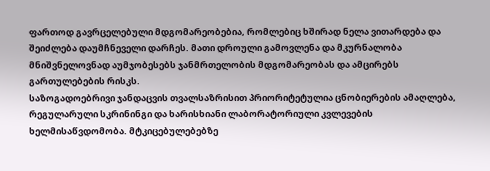ფართოდ გავრცელებული მდგომარეობებია, რომლებიც ხშირად ნელა ვითარდება და შეიძლება დაუმჩნეველი დარჩეს. მათი დროული გამოვლენა და მკურნალობა მნიშვნელოვნად აუმჯობესებს ჯანმრთელობის მდგომარეობას და ამცირებს გართულებების რისკს.
საზოგადოებრივი ჯანდაცვის თვალსაზრისით პრიორიტეტულია ცნობიერების ამაღლება, რეგულარული სკრინინგი და ხარისხიანი ლაბორატორიული კვლევების ხელმისაწვდომობა. მტკიცებულებებზე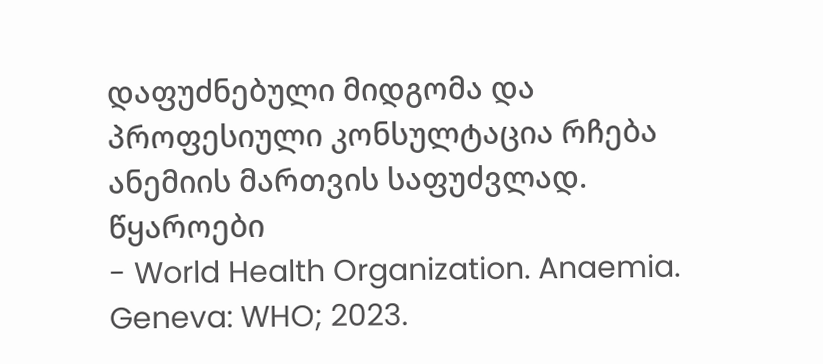დაფუძნებული მიდგომა და პროფესიული კონსულტაცია რჩება ანემიის მართვის საფუძვლად.
წყაროები
- World Health Organization. Anaemia. Geneva: WHO; 2023.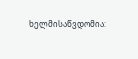ხელმისაწვდომია: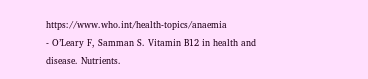https://www.who.int/health-topics/anaemia
- O’Leary F, Samman S. Vitamin B12 in health and disease. Nutrients.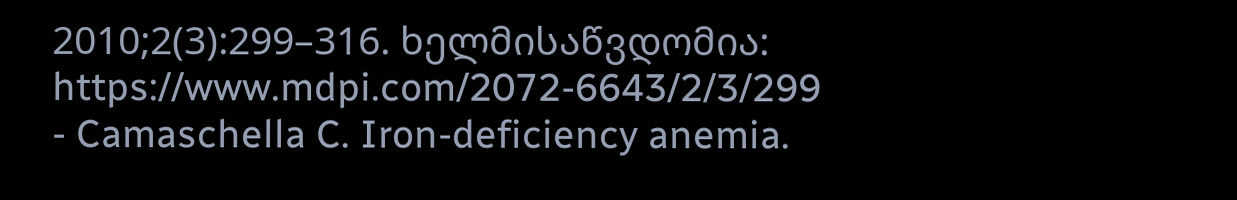2010;2(3):299–316. ხელმისაწვდომია: https://www.mdpi.com/2072-6643/2/3/299
- Camaschella C. Iron-deficiency anemia.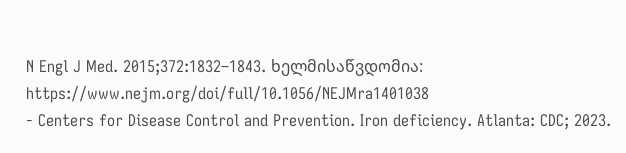N Engl J Med. 2015;372:1832–1843. ხელმისაწვდომია: https://www.nejm.org/doi/full/10.1056/NEJMra1401038
- Centers for Disease Control and Prevention. Iron deficiency. Atlanta: CDC; 2023.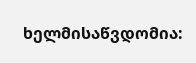ხელმისაწვდომია: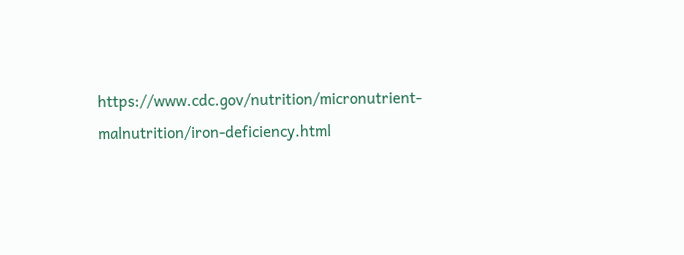https://www.cdc.gov/nutrition/micronutrient-malnutrition/iron-deficiency.html